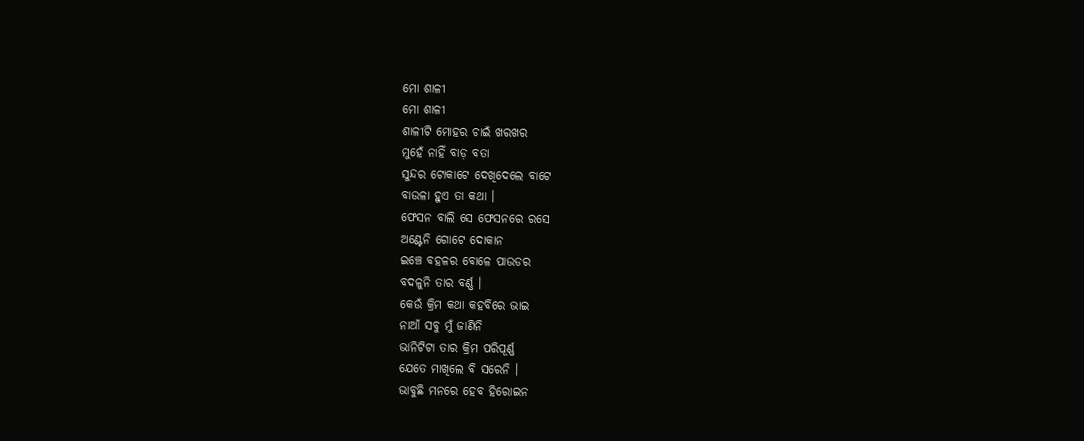ମୋ ଶାଳୀ
ମୋ ଶାଳୀ
ଶାଳୀଟି ମୋହର ଚାଇଁ ଖରଖର
ମୁହେଁ ନାହିଁ ବାଡ଼ ବତା
ସୁନ୍ଦର ଟୋକାଟେ ଦେଖିଦେଲେ ବାଟେ
ବାଉଳା ହୁଏ ତା କଥା ।
ଫେସନ ବାଲି ସେ ଫେସନରେ ରସେ
ଅଣ୍ଟେନି ଗୋଟେ ଦୋକାନ
ଇଞ୍ଚେ ବହଳର ବୋଳେ ପାଉଡର
ବଦଳୁନି ତାର ବର୍ଣ୍ଣ ।
କେଉଁ କ୍ରିମ କଥା କହବିରେ ଭାଇ
ନାଆଁ ସବୁ ମୁଁ ଜାଣିନି
ଭାନିଟିଟା ତାର କ୍ରିମ ପରିପୂର୍ଣ୍ଣ
ଯେତେ ମାଖିଲେ ବି ସରେନି ।
ଭାବୁଛି ମନରେ ହେବ ହିରୋଇନ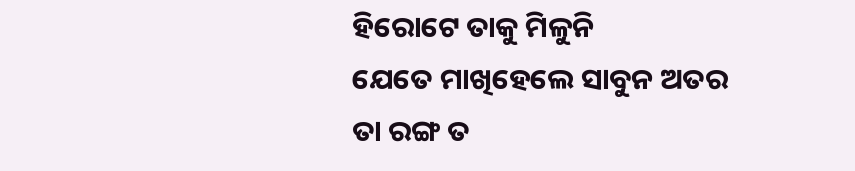ହିରୋଟେ ତାକୁ ମିଳୁନି
ଯେତେ ମାଖିହେଲେ ସାବୁନ ଅତର
ତା ରଙ୍ଗ ତ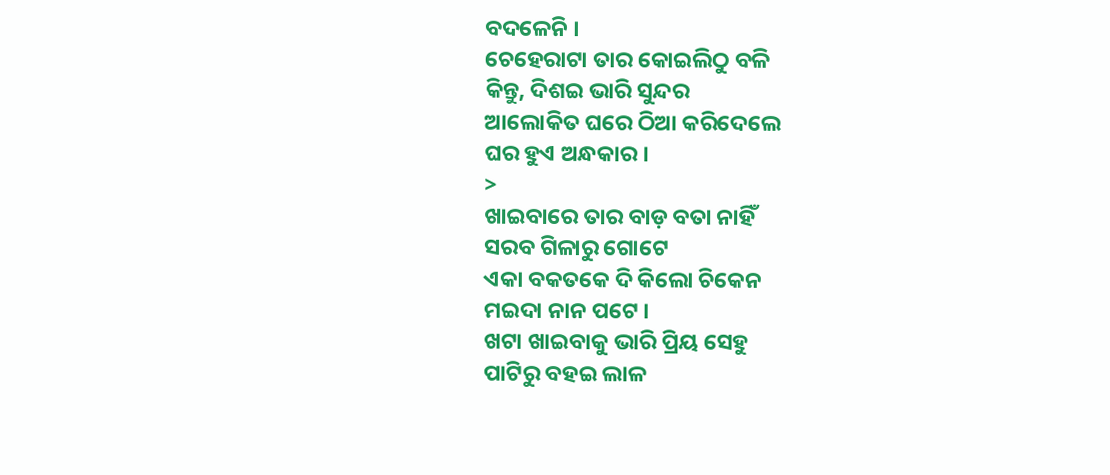ବଦଳେନି ।
ଚେହେରାଟା ତାର କୋଇଲିଠୁ ବଳି
କିନ୍ତୁ, ଦିଶଇ ଭାରି ସୁନ୍ଦର
ଆଲୋକିତ ଘରେ ଠିଆ କରିଦେଲେ
ଘର ହୁଏ ଅନ୍ଧକାର ।
>
ଖାଇବାରେ ତାର ବାଡ଼ ବତା ନାହିଁ
ସରବ ଗିଳାରୁ ଗୋଟେ
ଏକା ବକତକେ ଦି କିଲୋ ଚିକେନ
ମଇଦା ନାନ ପଟେ ।
ଖଟା ଖାଇବାକୁ ଭାରି ପ୍ରିୟ ସେହୁ
ପାଟିରୁ ବହଇ ଲାଳ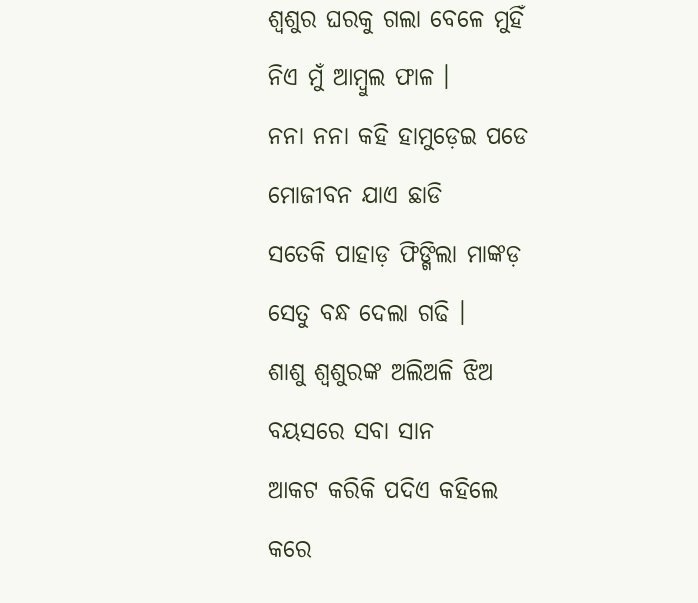ଶ୍ୱଶୁର ଘରକୁ ଗଲା ବେଳେ ମୁହିଁ
ନିଏ ମୁଁ ଆମ୍ବୁଲ ଫାଳ ।
ନନା ନନା କହି ହାମୁଡ଼େଇ ପଡେ
ମୋଜୀବନ ଯାଏ ଛାଡି
ସତେକି ପାହାଡ଼ ଫିଙ୍ଗିଲା ମାଙ୍କଡ଼
ସେତୁ ବନ୍ଧ ଦେଲା ଗଢି ।
ଶାଶୁ ଶ୍ୱଶୁରଙ୍କ ଅଲିଅଳି ଝିଅ
ବୟସରେ ସବା ସାନ
ଆକଟ କରିକି ପଦିଏ କହିଲେ
କରେ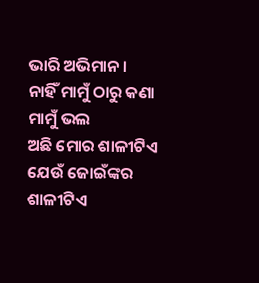ଭାରି ଅଭିମାନ ।
ନାହିଁ ମାମୁଁ ଠାରୁ କଣା ମାମୁଁ ଭଲ
ଅଛି ମୋର ଶାଳୀଟିଏ
ଯେଉଁ ଜୋଇଁଙ୍କର ଶାଳୀଟିଏ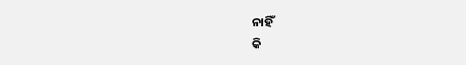ନାହିଁ
କି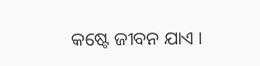କଷ୍ଟେ ଜୀବନ ଯାଏ ।